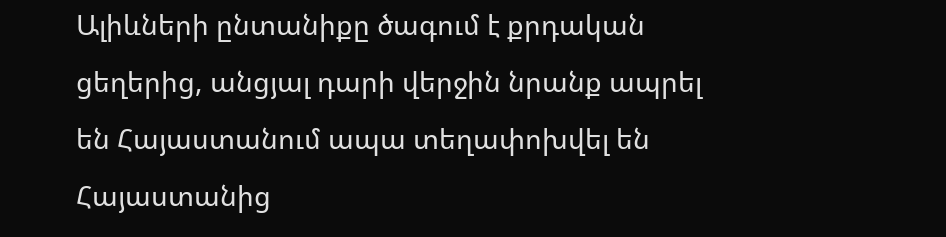Ալիևների ընտանիքը ծագում է քրդական ցեղերից, անցյալ դարի վերջին նրանք ապրել են Հայաստանում ապա տեղափոխվել են Հայաստանից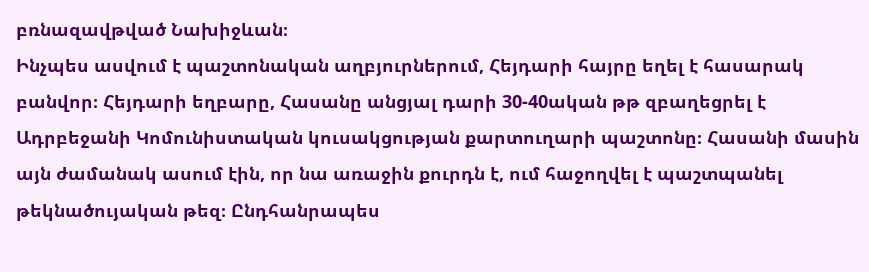բռնազավթված Նախիջևան։
Ինչպես ասվում է պաշտոնական աղբյուրներում, Հեյդարի հայրը եղել է հասարակ բանվոր։ Հեյդարի եղբարը, Հասանը անցյալ դարի 30-40ական թթ զբաղեցրել է Ադրբեջանի Կոմունիստական կուսակցության քարտուղարի պաշտոնը։ Հասանի մասին այն ժամանակ ասում էին, որ նա առաջին քուրդն է, ում հաջողվել է պաշտպանել թեկնածույական թեզ։ Ընդհանրապես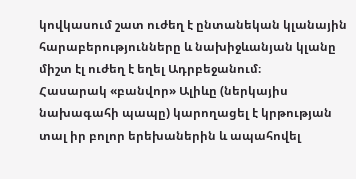կովկասում շատ ուժեղ է ընտանեկան կլանային հարաբերությունները և նախիջևանյան կլանը միշտ էլ ուժեղ է եղել Ադրբեջանում։
Հասարակ «բանվոր» Ալիևը (ներկայիս նախագահի պապը) կարողացել է կրթության տալ իր բոլոր երեխաներին և ապահովել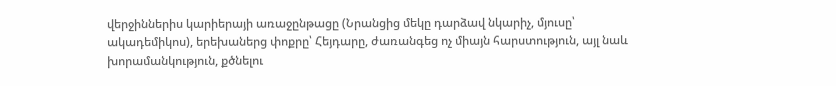վերջիններիս կարիերայի առաջընթացը (Նրանցից մեկը դարձավ նկարիչ, մյուսը՝ ակադեմիկոս), երեխաներց փոքրը՝ Հեյդարը, ժառանգեց ոչ միայն հարստություն, այլ նաև խորամանկություն, քծնելու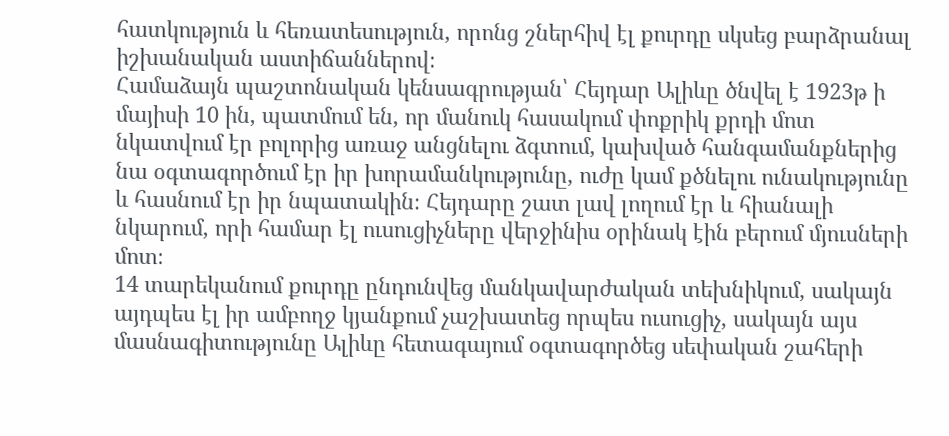հատկություն և հեռատեսություն, որոնց շներհիվ էլ քուրդը սկսեց բարձրանալ իշխանական աստիճաններով։
Համաձայն պաշտոնական կենսագրության՝ Հեյդար Ալիևը ծնվել է 1923թ ի մայիսի 10 ին, պատմում են, որ մանուկ հասակում փոքրիկ քրդի մոտ նկատվում էր բոլորից առաջ անցնելու ձգտում, կախված հանգամանքներից նա օգտագործում էր իր խորամանկությունը, ուժը կամ քծնելու ունակությունը և հասնում էր իր նպատակին։ Հեյդարը շատ լավ լողում էր և հիանալի նկարում, որի համար էլ ուսուցիչները վերջինիս օրինակ էին բերում մյուսների մոտ։
14 տարեկանում քուրդը ընդունվեց մանկավարժական տեխնիկում, սակայն այդպես էլ իր ամբողջ կյանքում չաշխատեց որպես ուսուցիչ, սակայն այս մասնագիտությունը Ալիևը հետագայում օգտագործեց սեփական շահերի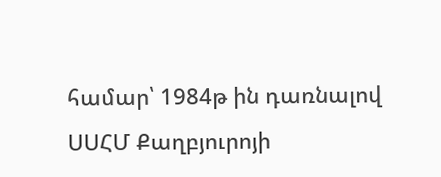համար՝ 1984թ ին դառնալով ՍՍՀՄ Քաղբյուրոյի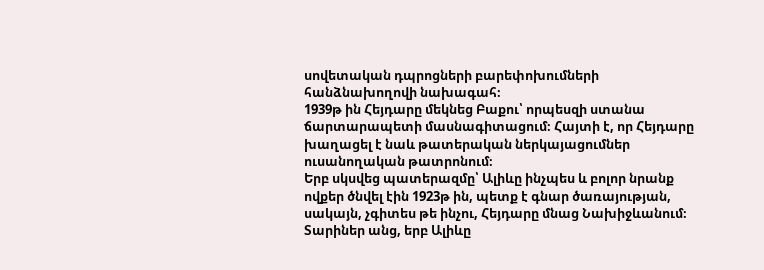սովետական դպրոցների բարեփոխումների հանձնախողովի նախագահ։
1939թ ին Հեյդարը մեկնեց Բաքու՝ որպեսզի ստանա ճարտարապետի մասնագիտացում։ Հայտի է, որ Հեյդարը խաղացել է նաև թատերական ներկայացումներ ուսանողական թատրոնում։
Երբ սկսվեց պատերազմը՝ Ալիևը ինչպես և բոլոր նրանք ովքեր ծնվել էին 1923թ ին, պետք է գնար ծառայության, սակայն, չգիտես թե ինչու, Հեյդարը մնաց Նախիջևանում։
Տարիներ անց, երբ Ալիևը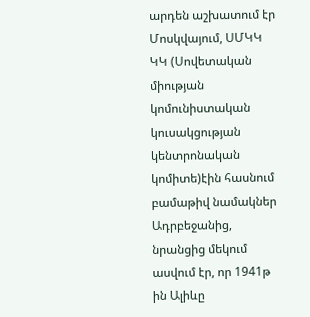արդեն աշխատում էր Մոսկվայում, ՍՄԿԿ ԿԿ (Սովետական միության կոմունիստական կուսակցության կենտրոնական կոմիտե)էին հասնում բամաթիվ նամակներ Ադրբեջանից, նրանցից մեկում ասվում էր, որ 1941թ ին Ալիևը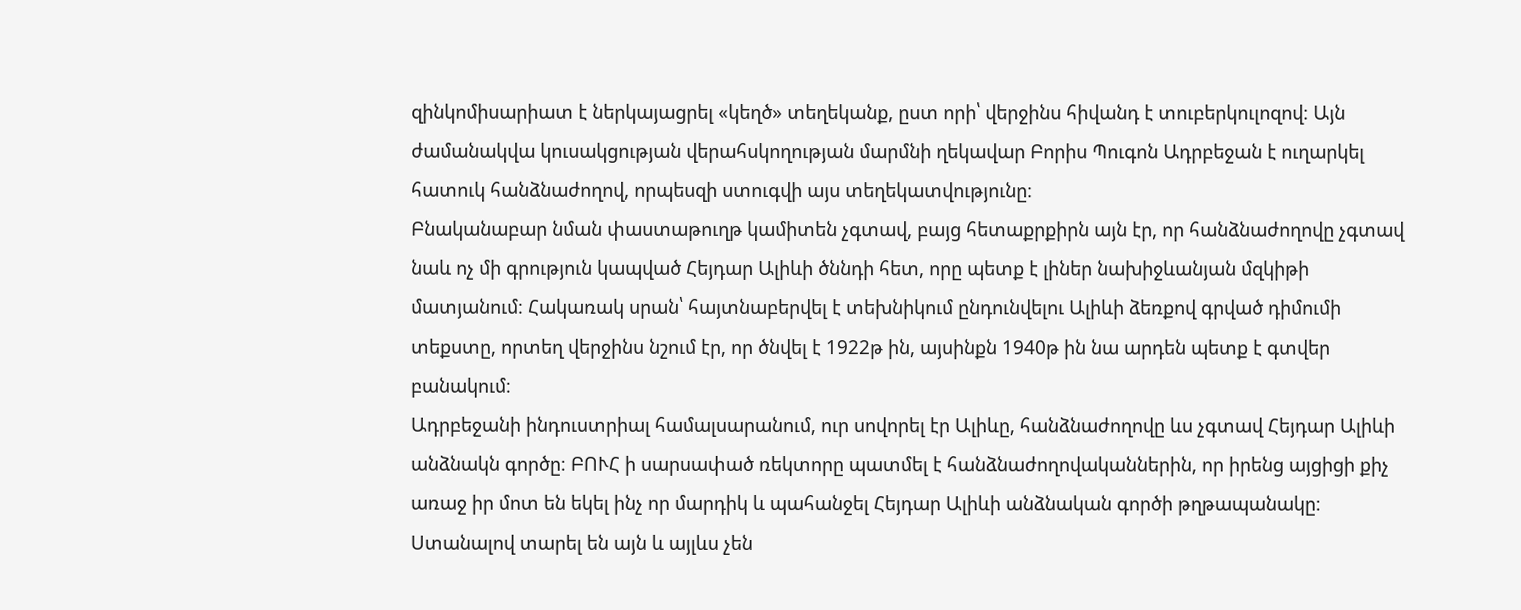զինկոմիսարիատ է ներկայացրել «կեղծ» տեղեկանք, ըստ որի՝ վերջինս հիվանդ է տուբերկուլոզով։ Այն ժամանակվա կուսակցության վերահսկողության մարմնի ղեկավար Բորիս Պուգոն Ադրբեջան է ուղարկել հատուկ հանձնաժողով, որպեսզի ստուգվի այս տեղեկատվությունը։
Բնականաբար նման փաստաթուղթ կամիտեն չգտավ, բայց հետաքրքիրն այն էր, որ հանձնաժողովը չգտավ նաև ոչ մի գրություն կապված Հեյդար Ալիևի ծննդի հետ, որը պետք է լիներ նախիջևանյան մզկիթի մատյանում։ Հակառակ սրան՝ հայտնաբերվել է տեխնիկում ընդունվելու Ալիևի ձեռքով գրված դիմումի տեքստը, որտեղ վերջինս նշում էր, որ ծնվել է 1922թ ին, այսինքն 1940թ ին նա արդեն պետք է գտվեր բանակում։
Ադրբեջանի ինդուստրիալ համալսարանում, ուր սովորել էր Ալիևը, հանձնաժողովը ևս չգտավ Հեյդար Ալիևի անձնակն գործը։ ԲՈՒՀ ի սարսափած ռեկտորը պատմել է հանձնաժողովականներին, որ իրենց այցիցի քիչ առաջ իր մոտ են եկել ինչ որ մարդիկ և պահանջել Հեյդար Ալիևի անձնական գործի թղթապանակը։ Ստանալով տարել են այն և այլևս չեն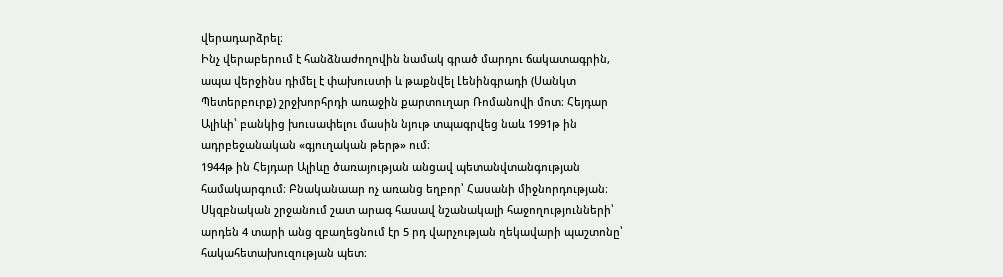վերադարձրել։
Ինչ վերաբերում է հանձնաժողովին նամակ գրած մարդու ճակատագրին, ապա վերջինս դիմել է փախուստի և թաքնվել Լենինգրադի (Սանկտ Պետերբուրք) շրջխորհրդի առաջին քարտուղար Ռոմանովի մոտ։ Հեյդար Ալիևի՝ բանկից խուսափելու մասին նյութ տպագրվեց նաև 1991թ ին ադրբեջանական «գյուղական թերթ» ում։
1944թ ին Հեյդար Ալիևը ծառայության անցավ պետանվտանգության համակարգում։ Բնականաար ոչ առանց եղբոր՝ Հասանի միջնորդության։ Սկզբնական շրջանում շատ արագ հասավ նշանակալի հաջողությունների՝ արդեն 4 տարի անց զբաղեցնում էր 5 րդ վարչության ղեկավարի պաշտոնը՝ հակահետախուզության պետ։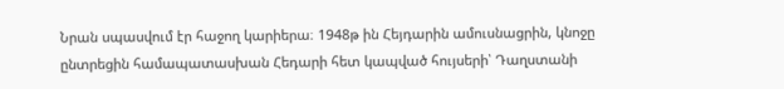Նրան սպասվում էր հաջող կարիերա։ 1948թ ին Հեյդարին ամուսնացրին, կնոջը ընտրեցին համապատասխան Հեդարի հետ կապված հույսերի՝ Դաղստանի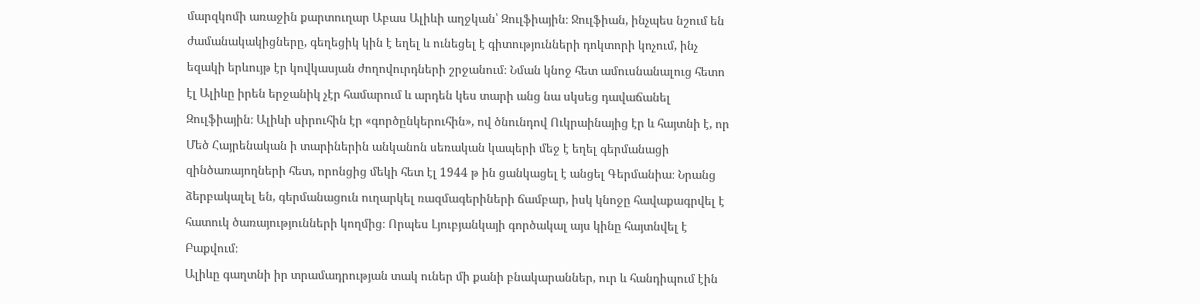մարզկոմի առաջին քարտուղար Աբաս Ալիևի աղջկան՝ Զուլֆիային։ Ջուլֆիան, ինչպես նշում են ժամանակակիցները, գեղեցիկ կին է եղել և ունեցել է գիտությունների դոկտորի կոչում, ինչ եզակի երևույթ էր կովկասյան ժողովուրդների շրջանում։ Նման կնոջ հետ ամուսնանալուց հետո էլ Ալիևը իրեն երջանիկ չէր համարում և արդեն կես տարի անց նա սկսեց դավաճանել Զուլֆիային։ Ալիևի սիրուհին էր «գործընկերուհին», ով ծնունդով Ուկրաինայից էր և հայտնի է, որ Մեծ Հայրենական ի տարիներին անկանոն սեռական կապերի մեջ է եղել գերմանացի զինծառայողների հետ, որոնցից մեկի հետ էլ 1944 թ ին ցանկացել է անցել Գերմանիա։ Նրանց ձերբակալել են, գերմանացուն ուղարկել ռազմագերիների ճամբար, իսկ կնոջը հավաքագրվել է հատուկ ծառայությունների կողմից։ Որպես Լյուբյանկայի գործակալ այս կինը հայտնվել է Բաքվում։
Ալիևը գաղտնի իր տրամադրության տակ ուներ մի քանի բնակարաններ, ուր և հանդիպում էին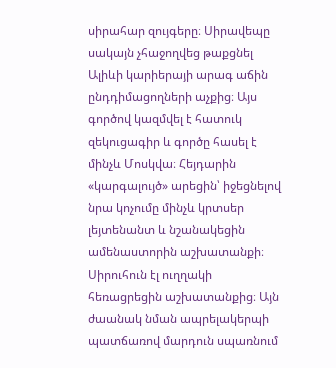սիրահար զույգերը։ Սիրավեպը սակայն չհաջողվեց թաքցնել Ալիևի կարիերայի արագ աճին ընդդիմացողների աչքից։ Այս գործով կազմվել է հատուկ զեկուցագիր և գործը հասել է մինչև Մոսկվա։ Հեյդարին «կարգալույծ» արեցին՝ իջեցնելով նրա կոչումը մինչև կրտսեր լեյտենանտ և նշանակեցին ամենաստորին աշխատանքի։
Սիրուհուն էլ ուղղակի հեռացրեցին աշխատանքից։ Այն ժաանակ նման ապրելակերպի պատճառով մարդուն սպառնում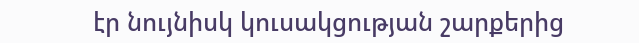էր նույնիսկ կուսակցության շարքերից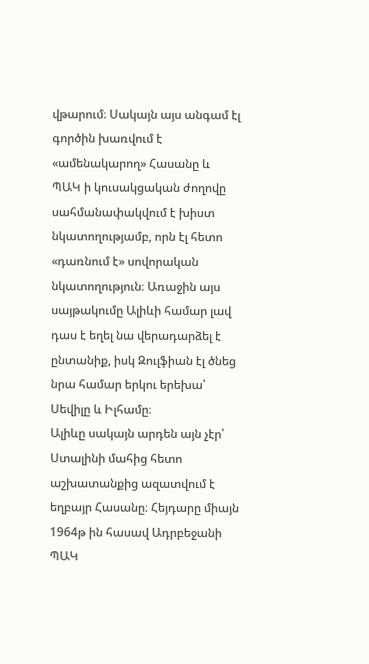վթարում։ Սակայն այս անգամ էլ գործին խառվում է «ամենակարող» Հասանը և ՊԱԿ ի կուսակցական ժողովը սահմանափակվում է խիստ նկատողությամբ, որն էլ հետո «դառնում է» սովորական նկատողություն։ Առաջին այս սայթակումը Ալիևի համար լավ դաս է եղել նա վերադարձել է ընտանիք, իսկ Զուլֆիան էլ ծնեց նրա համար երկու երեխա՝ Սեվիլը և Իլհամը։
Ալիևը սակայն արդեն այն չէր՝ Ստալինի մահից հետո աշխատանքից ազատվում է եղբայր Հասանը։ Հեյդարը միայն 1964թ ին հասավ Ադրբեջանի ՊԱԿ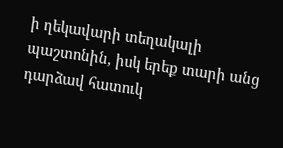ի ղեկավարի տեղակալի պաշտոնին, իսկ երեք տարի անց դարձավ հատուկ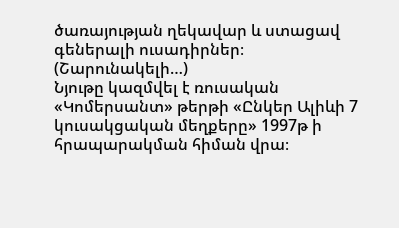ծառայության ղեկավար և ստացավ գեներալի ուսադիրներ։
(Շարունակելի…)
Նյութը կազմվել է ռուսական «Կոմերսանտ» թերթի «Ընկեր Ալիևի 7 կուսակցական մեղքերը» 1997թ ի հրապարակման հիման վրա։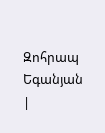Զոհրապ Եգանյան
|